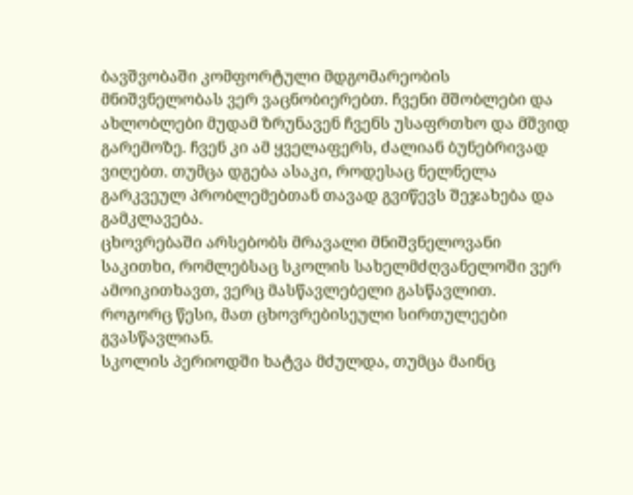ბავშვობაში კომფორტული მდგომარეობის მნიშვნელობას ვერ ვაცნობიერებთ. ჩვენი მშობლები და ახლობლები მუდამ ზრუნავენ ჩვენს უსაფრთხო და მშვიდ გარემოზე. ჩვენ კი ამ ყველაფერს, ძალიან ბუნებრივად ვიღებთ. თუმცა დგება ასაკი, როდესაც ნელნელა გარკვეულ პრობლემებთან თავად გვიწევს შეჯახება და გამკლავება.
ცხოვრებაში არსებობს მრავალი მნიშვნელოვანი საკითხი, რომლებსაც სკოლის სახელმძღვანელოში ვერ ამოიკითხავთ, ვერც მასწავლებელი გასწავლით. როგორც წესი, მათ ცხოვრებისეული სირთულეები გვასწავლიან.
სკოლის პერიოდში ხატვა მძულდა, თუმცა მაინც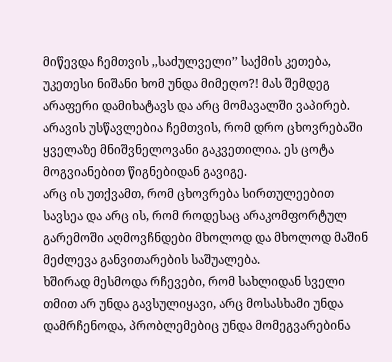მიწევდა ჩემთვის ,,საძულველი’’ საქმის კეთება, უკეთესი ნიშანი ხომ უნდა მიმეღო?! მას შემდეგ არაფერი დამიხატავს და არც მომავალში ვაპირებ.
არავის უსწავლებია ჩემთვის, რომ დრო ცხოვრებაში ყველაზე მნიშვნელოვანი გაკვეთილია. ეს ცოტა მოგვიანებით წიგნებიდან გავიგე.
არც ის უთქვამთ, რომ ცხოვრება სირთულეებით სავსეა და არც ის, რომ როდესაც არაკომფორტულ გარემოში აღმოვჩნდები მხოლოდ და მხოლოდ მაშინ მეძლევა განვითარების საშუალება.
ხშირად მესმოდა რჩევები, რომ სახლიდან სველი თმით არ უნდა გავსულიყავი, არც მოსასხამი უნდა დამრჩენოდა, პრობლემებიც უნდა მომეგვარებინა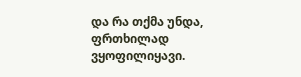და რა თქმა უნდა, ფრთხილად ვყოფილიყავი.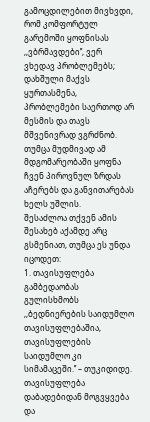გამოცდილებით მივხვდი, რომ კომფორტულ გარემოში ყოფნისას ,,ვბრმავდები’’, ვერ ვხედავ პრობლემებს; დახშული მაქვს ყურთასმენა, პრობლემები საერთოდ არ მესმის და თავს მშვენივრად ვგრძნობ. თუმცა მუდმივად ამ მდგომარეობაში ყოფნა ჩვენ პიროვნულ ზრდას აჩერებს და განვითარებას ხელს უშლის.
შესაძლოა თქვენ ამის შესახებ აქამდე არც გსმენიათ, თუმცა ეს უნდა იცოდეთ:
1. თავისუფლება გამბედაობას გულისხმობს
,,ბედნიერების საიდუმლო თავისუფლებაშია, თავისუფლების საიდუმლო კი სიმამაცეში.’’ – თუკიდიდე.
თავისუფლება დაბადებიდან მოგვყვება და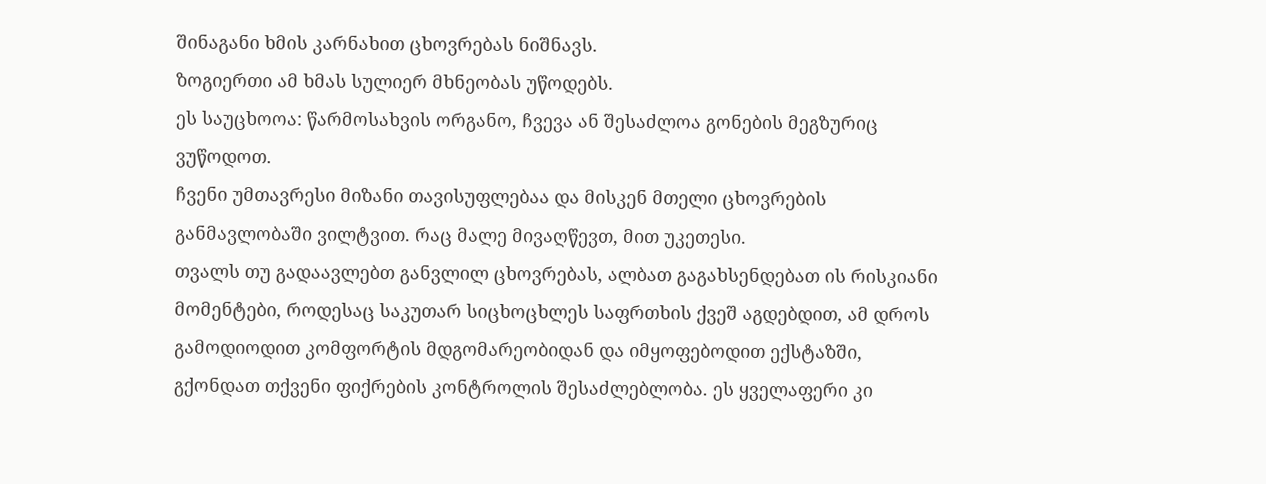შინაგანი ხმის კარნახით ცხოვრებას ნიშნავს.
ზოგიერთი ამ ხმას სულიერ მხნეობას უწოდებს.
ეს საუცხოოა: წარმოსახვის ორგანო, ჩვევა ან შესაძლოა გონების მეგზურიც ვუწოდოთ.
ჩვენი უმთავრესი მიზანი თავისუფლებაა და მისკენ მთელი ცხოვრების განმავლობაში ვილტვით. რაც მალე მივაღწევთ, მით უკეთესი.
თვალს თუ გადაავლებთ განვლილ ცხოვრებას, ალბათ გაგახსენდებათ ის რისკიანი მომენტები, როდესაც საკუთარ სიცხოცხლეს საფრთხის ქვეშ აგდებდით, ამ დროს გამოდიოდით კომფორტის მდგომარეობიდან და იმყოფებოდით ექსტაზში, გქონდათ თქვენი ფიქრების კონტროლის შესაძლებლობა. ეს ყველაფერი კი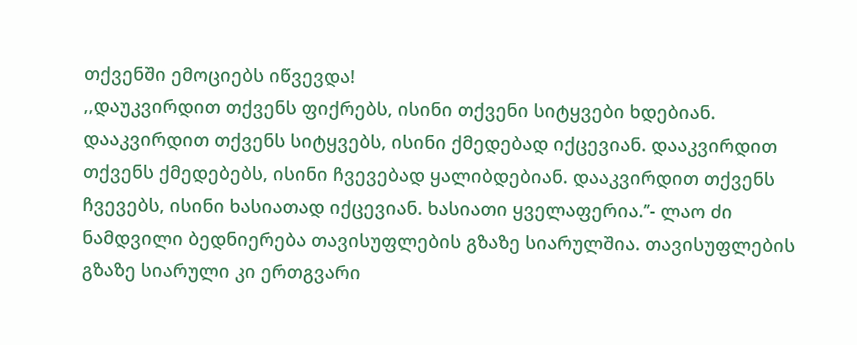თქვენში ემოციებს იწვევდა!
,,დაუკვირდით თქვენს ფიქრებს, ისინი თქვენი სიტყვები ხდებიან. დააკვირდით თქვენს სიტყვებს, ისინი ქმედებად იქცევიან. დააკვირდით თქვენს ქმედებებს, ისინი ჩვევებად ყალიბდებიან. დააკვირდით თქვენს ჩვევებს, ისინი ხასიათად იქცევიან. ხასიათი ყველაფერია.’’- ლაო ძი
ნამდვილი ბედნიერება თავისუფლების გზაზე სიარულშია. თავისუფლების გზაზე სიარული კი ერთგვარი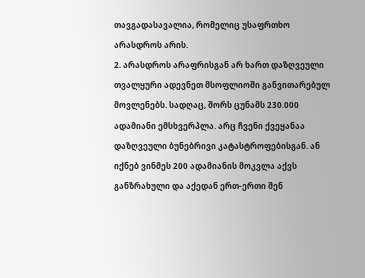თავგადასავალია, რომელიც უსაფრთხო არასდროს არის.
2. არასდროს არაფრისგან არ ხართ დაზღვეული
თვალყური ადევნეთ მსოფლიოში განვითარებულ მოვლენებს. სადღაც, შორს ცუნამს 230.000 ადამიანი ემსხვერპლა. არც ჩვენი ქვეყანაა დაზღვეული ბუნებრივი კატასტროფებისგან. ან იქნებ ვინმეს 200 ადამიანის მოკვლა აქვს განზრახული და აქედან ერთ-ერთი შენ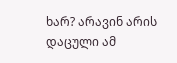ხარ? არავინ არის დაცული ამ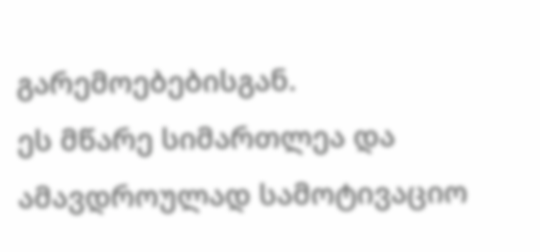გარემოებებისგან.
ეს მწარე სიმართლეა და ამავდროულად სამოტივაციო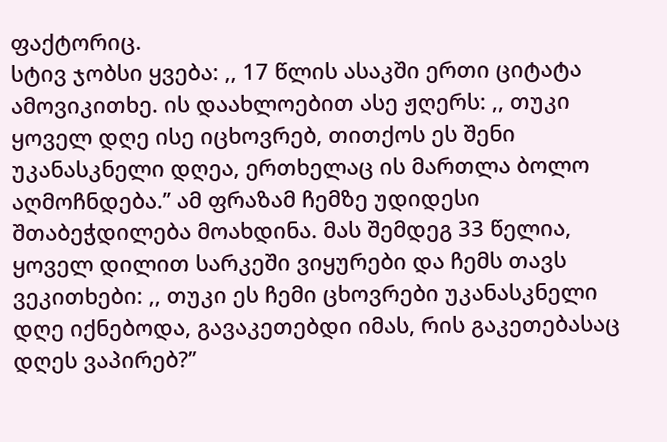ფაქტორიც.
სტივ ჯობსი ყვება: ,, 17 წლის ასაკში ერთი ციტატა ამოვიკითხე. ის დაახლოებით ასე ჟღერს: ,, თუკი ყოველ დღე ისე იცხოვრებ, თითქოს ეს შენი უკანასკნელი დღეა, ერთხელაც ის მართლა ბოლო აღმოჩნდება.’’ ამ ფრაზამ ჩემზე უდიდესი შთაბეჭდილება მოახდინა. მას შემდეგ 33 წელია, ყოველ დილით სარკეში ვიყურები და ჩემს თავს ვეკითხები: ,, თუკი ეს ჩემი ცხოვრები უკანასკნელი დღე იქნებოდა, გავაკეთებდი იმას, რის გაკეთებასაც დღეს ვაპირებ?’’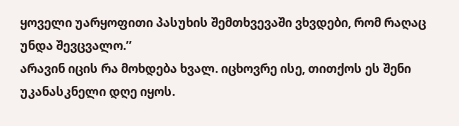ყოველი უარყოფითი პასუხის შემთხვევაში ვხვდები, რომ რაღაც უნდა შევცვალო.’’
არავინ იცის რა მოხდება ხვალ. იცხოვრე ისე, თითქოს ეს შენი უკანასკნელი დღე იყოს.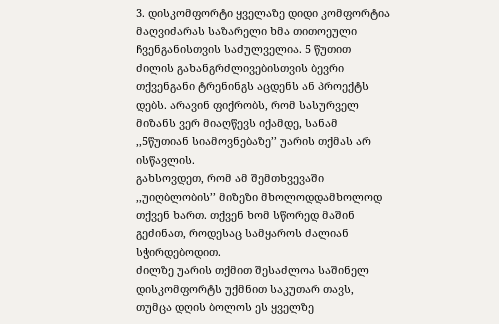3. დისკომფორტი ყველაზე დიდი კომფორტია
მაღვიძარას საზარელი ხმა თითოეული ჩვენგანისთვის საძულველია. 5 წუთით ძილის გახანგრძლივებისთვის ბევრი თქვენგანი ტრენინგს აცდენს ან პროექტს დებს. არავინ ფიქრობს, რომ სასურველ მიზანს ვერ მიაღწევს იქამდე, სანამ ,,5წუთიან სიამოვნებაზე’’ უარის თქმას არ ისწავლის.
გახსოვდეთ, რომ ამ შემთხვევაში ,,უიღბლობის’’ მიზეზი მხოლოდდამხოლოდ თქვენ ხართ. თქვენ ხომ სწორედ მაშინ გეძინათ, როდესაც სამყაროს ძალიან სჭირდებოდით.
ძილზე უარის თქმით შესაძლოა საშინელ დისკომფორტს უქმნით საკუთარ თავს, თუმცა დღის ბოლოს ეს ყველზე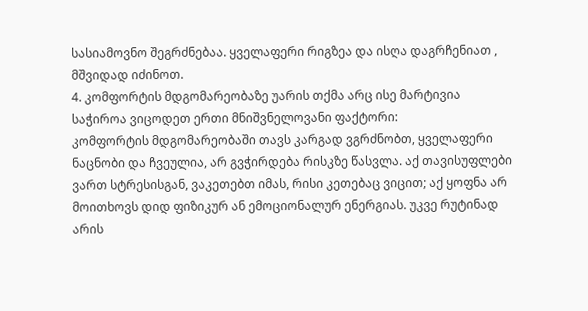სასიამოვნო შეგრძნებაა. ყველაფერი რიგზეა და ისღა დაგრჩენიათ , მშვიდად იძინოთ.
4. კომფორტის მდგომარეობაზე უარის თქმა არც ისე მარტივია
საჭიროა ვიცოდეთ ერთი მნიშვნელოვანი ფაქტორი:
კომფორტის მდგომარეობაში თავს კარგად ვგრძნობთ, ყველაფერი ნაცნობი და ჩვეულია, არ გვჭირდება რისკზე წასვლა. აქ თავისუფლები ვართ სტრესისგან, ვაკეთებთ იმას, რისი კეთებაც ვიცით; აქ ყოფნა არ მოითხოვს დიდ ფიზიკურ ან ემოციონალურ ენერგიას. უკვე რუტინად არის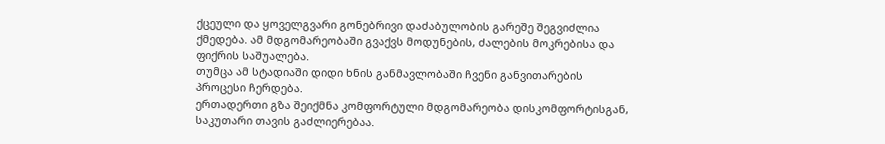ქცეული და ყოველგვარი გონებრივი დაძაბულობის გარეშე შეგვიძლია ქმედება. ამ მდგომარეობაში გვაქვს მოდუნების, ძალების მოკრებისა და ფიქრის საშუალება.
თუმცა ამ სტადიაში დიდი ხნის განმავლობაში ჩვენი განვითარების პროცესი ჩერდება.
ერთადერთი გზა შეიქმნა კომფორტული მდგომარეობა დისკომფორტისგან, საკუთარი თავის გაძლიერებაა.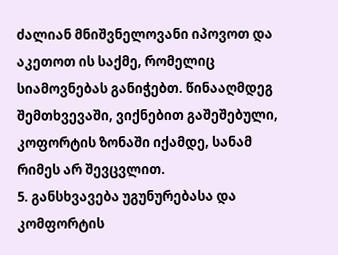ძალიან მნიშვნელოვანი იპოვოთ და აკეთოთ ის საქმე, რომელიც სიამოვნებას განიჭებთ. წინააღმდეგ შემთხვევაში, ვიქნებით გაშეშებული, კოფორტის ზონაში იქამდე, სანამ რიმეს არ შევცვლით.
5. განსხვავება უგუნურებასა და კომფორტის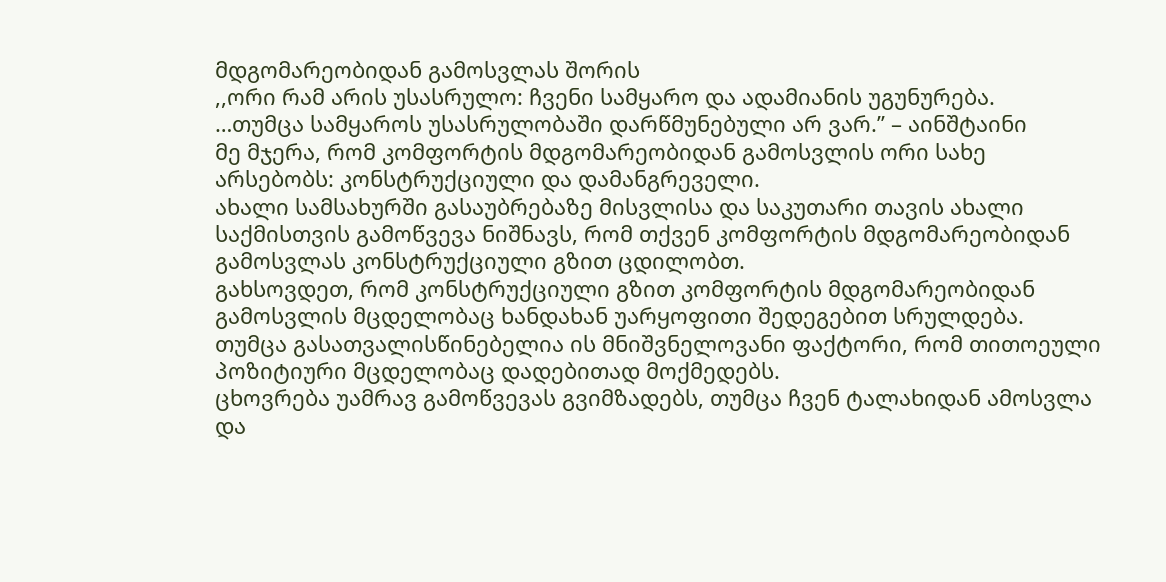მდგომარეობიდან გამოსვლას შორის
,,ორი რამ არის უსასრულო: ჩვენი სამყარო და ადამიანის უგუნურება.
…თუმცა სამყაროს უსასრულობაში დარწმუნებული არ ვარ.’’ – აინშტაინი
მე მჯერა, რომ კომფორტის მდგომარეობიდან გამოსვლის ორი სახე არსებობს: კონსტრუქციული და დამანგრეველი.
ახალი სამსახურში გასაუბრებაზე მისვლისა და საკუთარი თავის ახალი საქმისთვის გამოწვევა ნიშნავს, რომ თქვენ კომფორტის მდგომარეობიდან გამოსვლას კონსტრუქციული გზით ცდილობთ.
გახსოვდეთ, რომ კონსტრუქციული გზით კომფორტის მდგომარეობიდან გამოსვლის მცდელობაც ხანდახან უარყოფითი შედეგებით სრულდება. თუმცა გასათვალისწინებელია ის მნიშვნელოვანი ფაქტორი, რომ თითოეული პოზიტიური მცდელობაც დადებითად მოქმედებს.
ცხოვრება უამრავ გამოწვევას გვიმზადებს, თუმცა ჩვენ ტალახიდან ამოსვლა და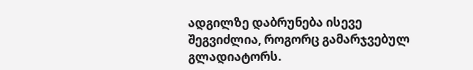ადგილზე დაბრუნება ისევე შეგვიძლია, როგორც გამარჯვებულ გლადიატორს.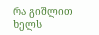რა გიშლით ხელს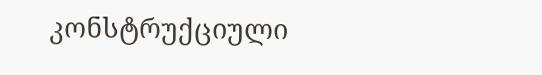კონსტრუქციული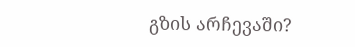გზის არჩევაში?